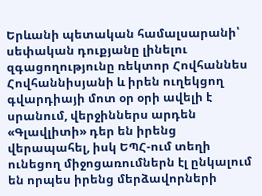Երևանի պետական համալսարանի՝ սեփական դուքյանը լինելու զգացողությունը ռեկտոր Հովհաննես Հովհաննիսյանի և իրեն ուղեկցող գվարդիայի մոտ օր օրի ավելի է սրանում, վերջիններս արդեն «Գլավլիտի» դեր են իրենց վերապահել, իսկ ԵՊՀ-ում տեղի ունեցող միջոցառումներն էլ ընկալում են որպես իրենց մերձավորների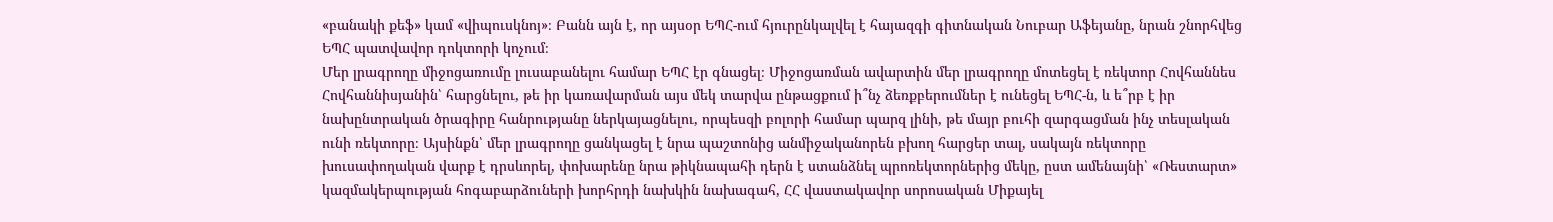«բանակի քեֆ» կամ «վիպուսկնոյ»։ Բանն այն է, որ այսօր ԵՊՀ-ում հյուրընկալվել է հայազգի գիտնական Նուբար Աֆեյանը, նրան շնորհվեց ԵՊՀ պատվավոր դոկտորի կոչում։
Մեր լրագրողը միջոցառումը լուսաբանելու համար ԵՊՀ էր գնացել։ Միջոցառման ավարտին մեր լրագրողը մոտեցել է ռեկտոր Հովհաննես Հովհաննիսյանին՝ հարցնելու, թե իր կառավարման այս մեկ տարվա ընթացքում ի՞նչ ձեռքբերումներ է ունեցել ԵՊՀ-ն, և ե՞րբ է իր նախընտրական ծրագիրը հանրությանը ներկայացնելու, որպեսզի բոլորի համար պարզ լինի, թե մայր բուհի զարգացման ինչ տեսլական ունի ռեկտորը։ Այսինքն՝ մեր լրագրողը ցանկացել է նրա պաշտոնից անմիջականորեն բխող հարցեր տալ, սակայն ռեկտորը խուսափողական վարք է դրսևորել, փոխարենը նրա թիկնապահի դերն է ստանձնել պրոռեկտորներից մեկը, ըստ ամենայնի՝ «Ռեստարտ» կազմակերպության հոգաբարձուների խորհրդի նախկին նախագահ, ՀՀ վաստակավոր սորոսական Միքայել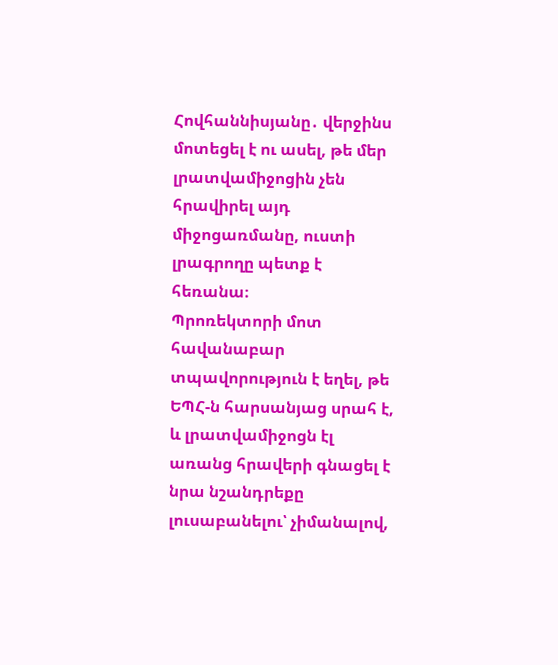Հովհաննիսյանը․ վերջինս մոտեցել է ու ասել, թե մեր լրատվամիջոցին չեն հրավիրել այդ միջոցառմանը, ուստի լրագրողը պետք է հեռանա։
Պրոռեկտորի մոտ հավանաբար տպավորություն է եղել, թե ԵՊՀ-ն հարսանյաց սրահ է, և լրատվամիջոցն էլ առանց հրավերի գնացել է նրա նշանդրեքը լուսաբանելու՝ չիմանալով,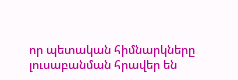որ պետական հիմնարկները լուսաբանման հրավեր են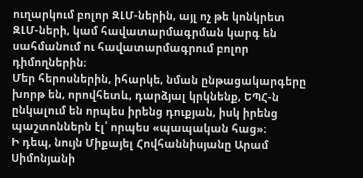ուղարկում բոլոր ԶԼՄ-ներին, այլ ոչ թե կոնկրետ ԶԼՄ-ների, կամ հավատարմագրման կարգ են սահմանում ու հավատարմագրում բոլոր դիմողներին։
Մեր հերոսներին, իհարկե, նման ընթացակարգերը խորթ են, որովհետև, դարձյալ կրկնենք, ԵՊՀ-ն ընկալում են որպես իրենց դուքյան, իսկ իրենց պաշտոններն էլ՝ որպես «պապական հաց»։
Ի դեպ, նույն Միքայել Հովհաննիսյանը Արամ Սիմոնյանի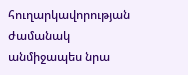հուղարկավորության ժամանակ անմիջապես նրա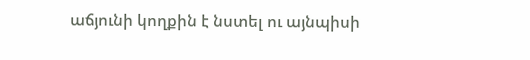աճյունի կողքին է նստել ու այնպիսի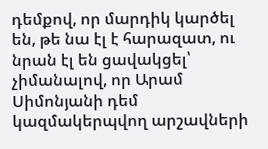դեմքով, որ մարդիկ կարծել են, թե նա էլ է հարազատ, ու նրան էլ են ցավակցել՝ չիմանալով, որ Արամ Սիմոնյանի դեմ կազմակերպվող արշավների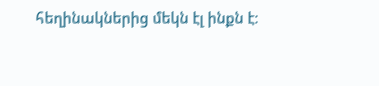հեղինակներից մեկն էլ ինքն է։